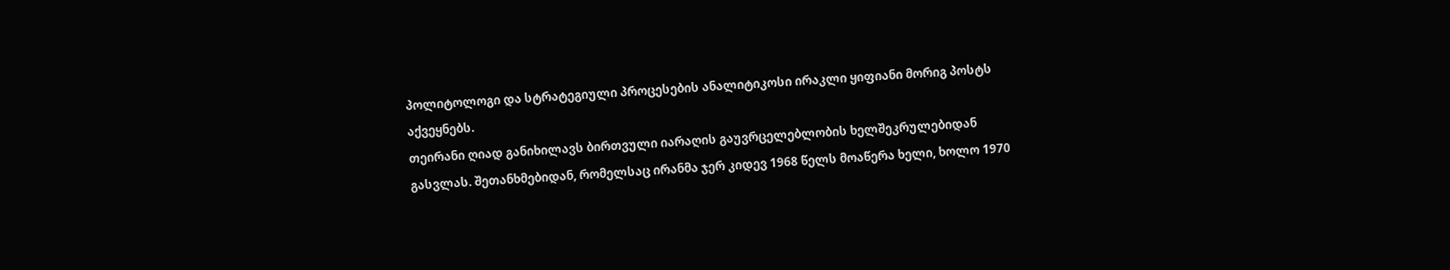პოლიტოლოგი და სტრატეგიული პროცესების ანალიტიკოსი ირაკლი ყიფიანი მორიგ პოსტს აქვეყნებს.
თეირანი ღიად განიხილავს ბირთვული იარაღის გაუვრცელებლობის ხელშეკრულებიდან გასვლას. შეთანხმებიდან, რომელსაც ირანმა ჯერ კიდევ 1968 წელს მოაწერა ხელი, ხოლო 1970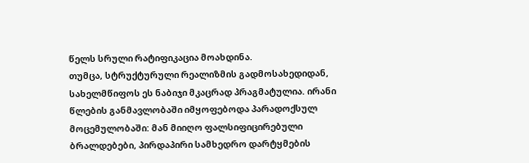წელს სრული რატიფიკაცია მოახდინა.
თუმცა, სტრუქტურული რეალიზმის გადმოსახედიდან, სახელმწიფოს ეს ნაბიჯი მკაცრად პრაგმატულია. ირანი წლების განმავლობაში იმყოფებოდა პარადოქსულ მოცემულობაში: მან მიიღო ფალსიფიცირებული ბრალდებები, პირდაპირი სამხედრო დარტყმების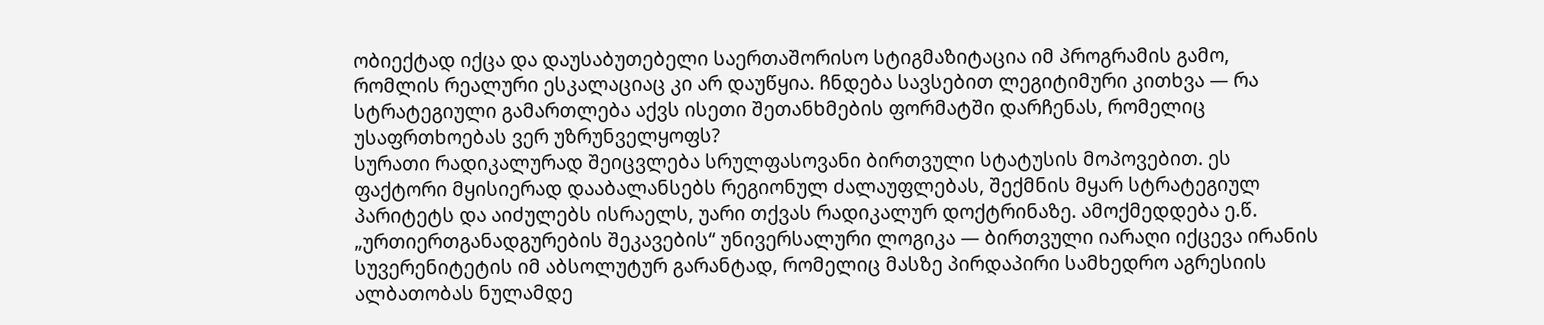ობიექტად იქცა და დაუსაბუთებელი საერთაშორისო სტიგმაზიტაცია იმ პროგრამის გამო, რომლის რეალური ესკალაციაც კი არ დაუწყია. ჩნდება სავსებით ლეგიტიმური კითხვა — რა სტრატეგიული გამართლება აქვს ისეთი შეთანხმების ფორმატში დარჩენას, რომელიც უსაფრთხოებას ვერ უზრუნველყოფს?
სურათი რადიკალურად შეიცვლება სრულფასოვანი ბირთვული სტატუსის მოპოვებით. ეს ფაქტორი მყისიერად დააბალანსებს რეგიონულ ძალაუფლებას, შექმნის მყარ სტრატეგიულ პარიტეტს და აიძულებს ისრაელს, უარი თქვას რადიკალურ დოქტრინაზე. ამოქმედდება ე.წ. „ურთიერთგანადგურების შეკავების“ უნივერსალური ლოგიკა — ბირთვული იარაღი იქცევა ირანის სუვერენიტეტის იმ აბსოლუტურ გარანტად, რომელიც მასზე პირდაპირი სამხედრო აგრესიის ალბათობას ნულამდე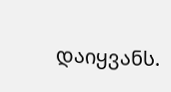დაიყვანს.